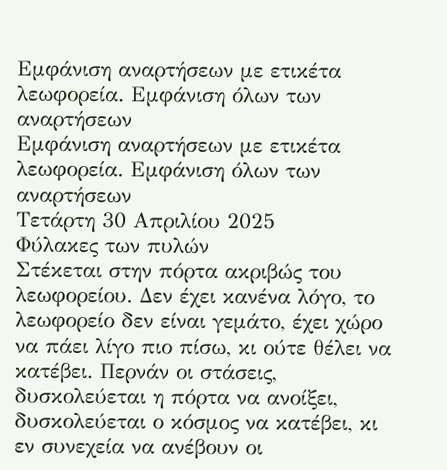Εμφάνιση αναρτήσεων με ετικέτα λεωφορεία. Εμφάνιση όλων των αναρτήσεων
Εμφάνιση αναρτήσεων με ετικέτα λεωφορεία. Εμφάνιση όλων των αναρτήσεων
Τετάρτη 30 Απριλίου 2025
Φύλακες των πυλών
Στέκεται στην πόρτα ακριβώς του λεωφορείου. Δεν έχει κανένα λόγο, το λεωφορείο δεν είναι γεμάτο, έχει χώρο να πάει λίγο πιο πίσω, κι ούτε θέλει να κατέβει. Περνάν οι στάσεις, δυσκολεύεται η πόρτα να ανοίξει, δυσκολεύεται ο κόσμος να κατέβει, κι εν συνεχεία να ανέβουν οι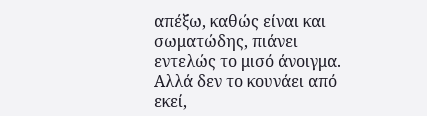απέξω, καθώς είναι και σωματώδης, πιάνει εντελώς το μισό άνοιγμα. Αλλά δεν το κουνάει από εκεί,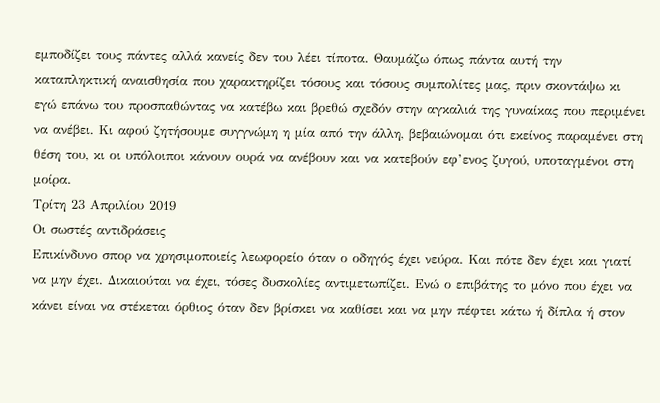εμποδίζει τους πάντες αλλά κανείς δεν του λέει τίποτα. Θαυμάζω όπως πάντα αυτή την καταπληκτική αναισθησία που χαρακτηρίζει τόσους και τόσους συμπολίτες μας, πριν σκοντάψω κι εγώ επάνω του προσπαθώντας να κατέβω και βρεθώ σχεδόν στην αγκαλιά της γυναίκας που περιμένει να ανέβει. Κι αφού ζητήσουμε συγγνώμη η μία από την άλλη, βεβαιώνομαι ότι εκείνος παραμένει στη θέση του, κι οι υπόλοιποι κάνουν ουρά να ανέβουν και να κατεβούν εφ’ενος ζυγού, υποταγμένοι στη μοίρα.
Τρίτη 23 Απριλίου 2019
Οι σωστές αντιδράσεις
Επικίνδυνο σπορ να χρησιμοποιείς λεωφορείο όταν ο οδηγός έχει νεύρα. Και πότε δεν έχει και γιατί να μην έχει. Δικαιούται να έχει, τόσες δυσκολίες αντιμετωπίζει. Ενώ ο επιβάτης το μόνο που έχει να κάνει είναι να στέκεται όρθιος όταν δεν βρίσκει να καθίσει και να μην πέφτει κάτω ή δίπλα ή στον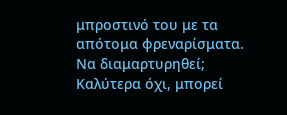μπροστινό του με τα απότομα φρεναρίσματα. Να διαμαρτυρηθεί; Καλύτερα όχι, μπορεί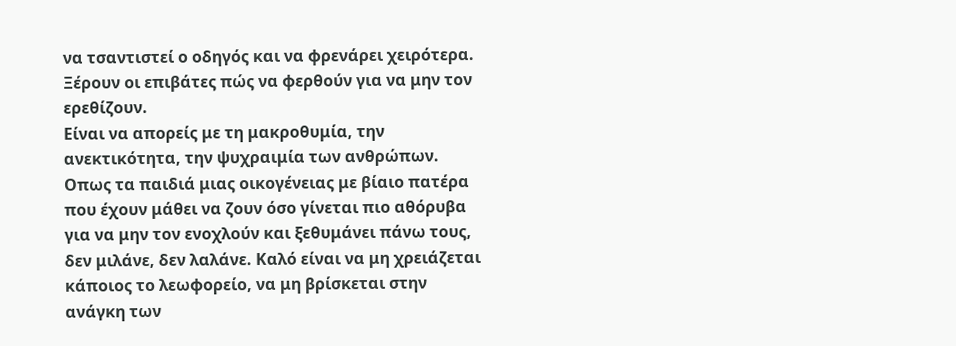να τσαντιστεί ο οδηγός και να φρενάρει χειρότερα. Ξέρουν οι επιβάτες πώς να φερθούν για να μην τον ερεθίζουν.
Είναι να απορείς με τη μακροθυμία, την ανεκτικότητα, την ψυχραιμία των ανθρώπων. Οπως τα παιδιά μιας οικογένειας με βίαιο πατέρα που έχουν μάθει να ζουν όσο γίνεται πιο αθόρυβα για να μην τον ενοχλούν και ξεθυμάνει πάνω τους, δεν μιλάνε, δεν λαλάνε. Καλό είναι να μη χρειάζεται κάποιος το λεωφορείο, να μη βρίσκεται στην ανάγκη των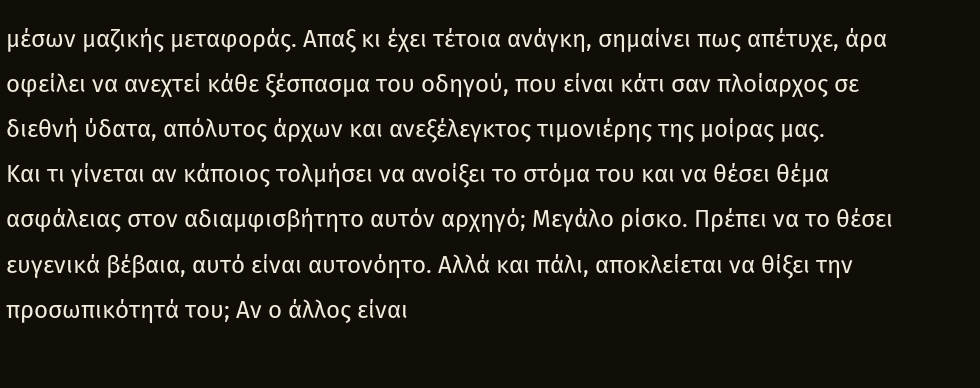μέσων μαζικής μεταφοράς. Απαξ κι έχει τέτοια ανάγκη, σημαίνει πως απέτυχε, άρα οφείλει να ανεχτεί κάθε ξέσπασμα του οδηγού, που είναι κάτι σαν πλοίαρχος σε διεθνή ύδατα, απόλυτος άρχων και ανεξέλεγκτος τιμονιέρης της μοίρας μας.
Και τι γίνεται αν κάποιος τολμήσει να ανοίξει το στόμα του και να θέσει θέμα ασφάλειας στον αδιαμφισβήτητο αυτόν αρχηγό; Μεγάλο ρίσκο. Πρέπει να το θέσει ευγενικά βέβαια, αυτό είναι αυτονόητο. Αλλά και πάλι, αποκλείεται να θίξει την προσωπικότητά του; Αν ο άλλος είναι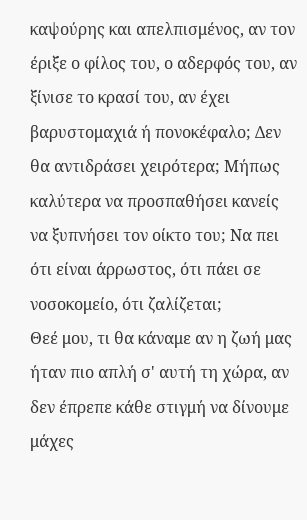καψούρης και απελπισμένος, αν τον έριξε ο φίλος του, ο αδερφός του, αν ξίνισε το κρασί του, αν έχει βαρυστομαχιά ή πονοκέφαλο; Δεν θα αντιδράσει χειρότερα; Μήπως καλύτερα να προσπαθήσει κανείς να ξυπνήσει τον οίκτο του; Να πει ότι είναι άρρωστος, ότι πάει σε νοσοκομείο, ότι ζαλίζεται;
Θεέ μου, τι θα κάναμε αν η ζωή μας ήταν πιο απλή σ' αυτή τη χώρα, αν δεν έπρεπε κάθε στιγμή να δίνουμε μάχες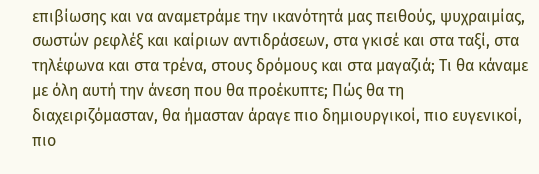επιβίωσης και να αναμετράμε την ικανότητά μας πειθούς, ψυχραιμίας, σωστών ρεφλέξ και καίριων αντιδράσεων, στα γκισέ και στα ταξί, στα τηλέφωνα και στα τρένα, στους δρόμους και στα μαγαζιά; Τι θα κάναμε με όλη αυτή την άνεση που θα προέκυπτε; Πώς θα τη διαχειριζόμασταν, θα ήμασταν άραγε πιο δημιουργικοί, πιο ευγενικοί, πιο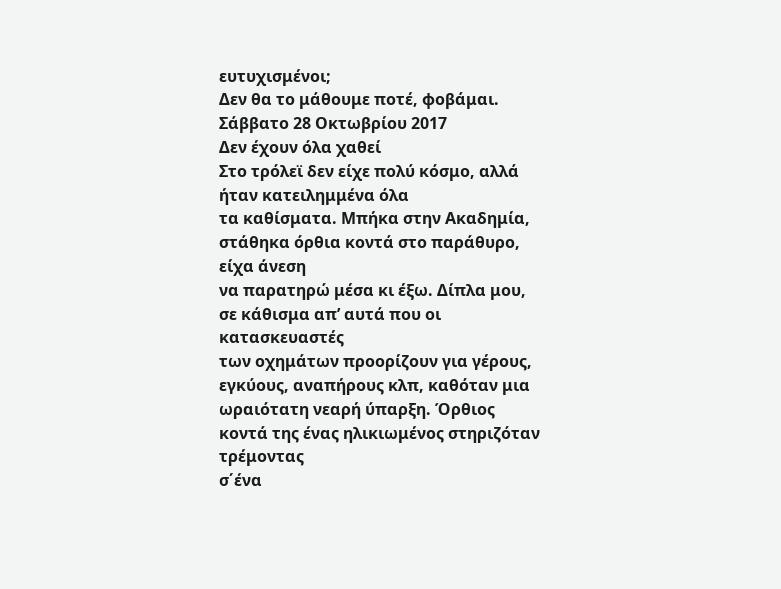ευτυχισμένοι;
Δεν θα το μάθουμε ποτέ, φοβάμαι.
Σάββατο 28 Οκτωβρίου 2017
Δεν έχουν όλα χαθεί
Στο τρόλεϊ δεν είχε πολύ κόσμο, αλλά ήταν κατειλημμένα όλα
τα καθίσματα. Μπήκα στην Ακαδημία, στάθηκα όρθια κοντά στο παράθυρο, είχα άνεση
να παρατηρώ μέσα κι έξω. Δίπλα μου, σε κάθισμα απ’ αυτά που οι κατασκευαστές
των οχημάτων προορίζουν για γέρους, εγκύους, αναπήρους κλπ, καθόταν μια
ωραιότατη νεαρή ύπαρξη. Όρθιος κοντά της ένας ηλικιωμένος στηριζόταν τρέμοντας
σ΄ένα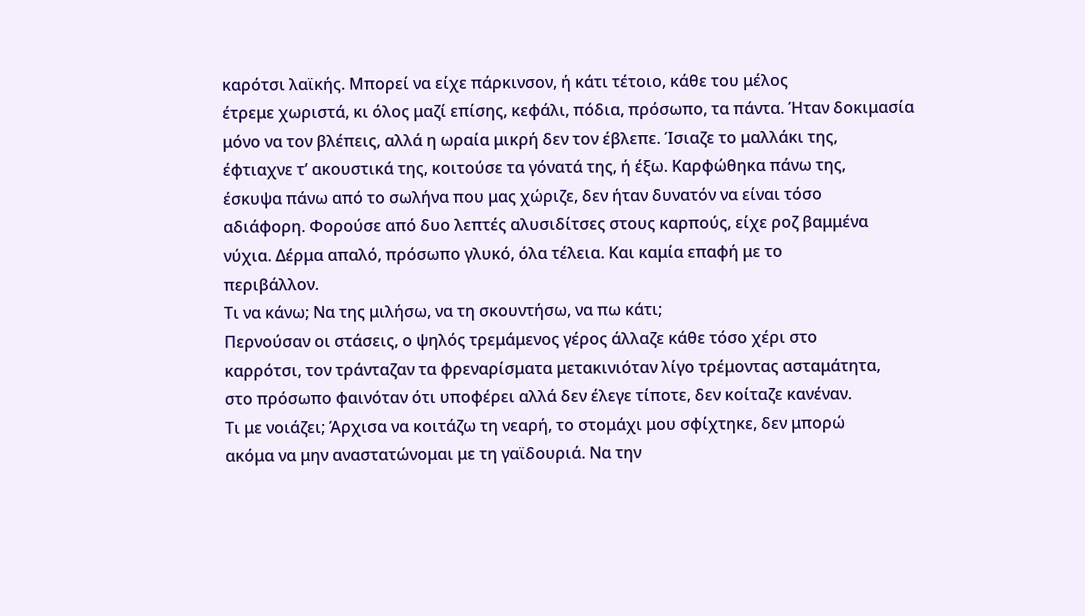καρότσι λαϊκής. Μπορεί να είχε πάρκινσον, ή κάτι τέτοιο, κάθε του μέλος
έτρεμε χωριστά, κι όλος μαζί επίσης, κεφάλι, πόδια, πρόσωπο, τα πάντα. Ήταν δοκιμασία
μόνο να τον βλέπεις, αλλά η ωραία μικρή δεν τον έβλεπε. Ίσιαζε το μαλλάκι της,
έφτιαχνε τ’ ακουστικά της, κοιτούσε τα γόνατά της, ή έξω. Καρφώθηκα πάνω της,
έσκυψα πάνω από το σωλήνα που μας χώριζε, δεν ήταν δυνατόν να είναι τόσο
αδιάφορη. Φορούσε από δυο λεπτές αλυσιδίτσες στους καρπούς, είχε ροζ βαμμένα
νύχια. Δέρμα απαλό, πρόσωπο γλυκό, όλα τέλεια. Και καμία επαφή με το
περιβάλλον.
Τι να κάνω; Να της μιλήσω, να τη σκουντήσω, να πω κάτι;
Περνούσαν οι στάσεις, ο ψηλός τρεμάμενος γέρος άλλαζε κάθε τόσο χέρι στο
καρρότσι, τον τράνταζαν τα φρεναρίσματα μετακινιόταν λίγο τρέμοντας ασταμάτητα,
στο πρόσωπο φαινόταν ότι υποφέρει αλλά δεν έλεγε τίποτε, δεν κοίταζε κανέναν.
Τι με νοιάζει; Άρχισα να κοιτάζω τη νεαρή, το στομάχι μου σφίχτηκε, δεν μπορώ
ακόμα να μην αναστατώνομαι με τη γαϊδουριά. Να την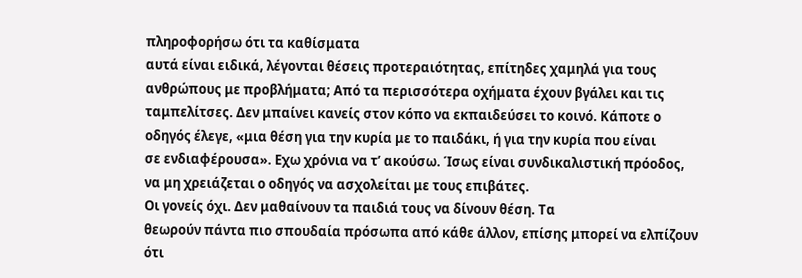πληροφορήσω ότι τα καθίσματα
αυτά είναι ειδικά, λέγονται θέσεις προτεραιότητας, επίτηδες χαμηλά για τους
ανθρώπους με προβλήματα; Από τα περισσότερα οχήματα έχουν βγάλει και τις
ταμπελίτσες. Δεν μπαίνει κανείς στον κόπο να εκπαιδεύσει το κοινό. Κάποτε ο
οδηγός έλεγε, «μια θέση για την κυρία με το παιδάκι, ή για την κυρία που είναι
σε ενδιαφέρουσα». Εχω χρόνια να τ’ ακούσω. Ίσως είναι συνδικαλιστική πρόοδος,
να μη χρειάζεται ο οδηγός να ασχολείται με τους επιβάτες.
Οι γονείς όχι. Δεν μαθαίνουν τα παιδιά τους να δίνουν θέση. Τα
θεωρούν πάντα πιο σπουδαία πρόσωπα από κάθε άλλον, επίσης μπορεί να ελπίζουν
ότι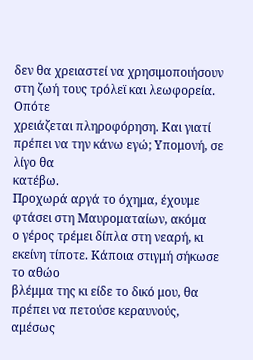δεν θα χρειαστεί να χρησιμοποιήσουν στη ζωή τους τρόλεϊ και λεωφορεία. Οπότε
χρειάζεται πληροφόρηση. Και γιατί πρέπει να την κάνω εγώ; Υπομονή, σε λίγο θα
κατέβω.
Προχωρά αργά το όχημα, έχουμε φτάσει στη Μαυροματαίων, ακόμα
ο γέρος τρέμει δίπλα στη νεαρή, κι εκείνη τίποτε. Κάποια στιγμή σήκωσε το αθώο
βλέμμα της κι είδε το δικό μου, θα πρέπει να πετούσε κεραυνούς, αμέσως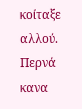κοίταξε
αλλού. Περνά κανα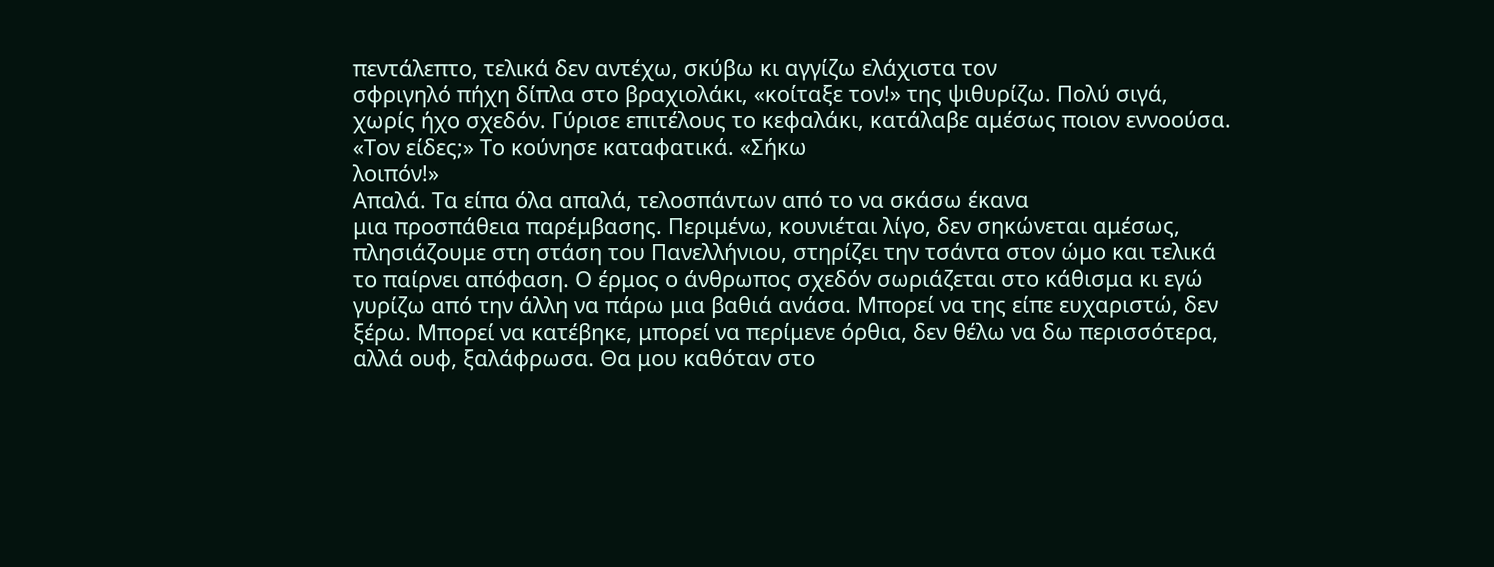πεντάλεπτο, τελικά δεν αντέχω, σκύβω κι αγγίζω ελάχιστα τον
σφριγηλό πήχη δίπλα στο βραχιολάκι, «κοίταξε τον!» της ψιθυρίζω. Πολύ σιγά,
χωρίς ήχο σχεδόν. Γύρισε επιτέλους το κεφαλάκι, κατάλαβε αμέσως ποιον εννοούσα.
«Τον είδες;» Το κούνησε καταφατικά. «Σήκω
λοιπόν!»
Απαλά. Τα είπα όλα απαλά, τελοσπάντων από το να σκάσω έκανα
μια προσπάθεια παρέμβασης. Περιμένω, κουνιέται λίγο, δεν σηκώνεται αμέσως,
πλησιάζουμε στη στάση του Πανελλήνιου, στηρίζει την τσάντα στον ώμο και τελικά
το παίρνει απόφαση. Ο έρμος ο άνθρωπος σχεδόν σωριάζεται στο κάθισμα κι εγώ
γυρίζω από την άλλη να πάρω μια βαθιά ανάσα. Μπορεί να της είπε ευχαριστώ, δεν
ξέρω. Μπορεί να κατέβηκε, μπορεί να περίμενε όρθια, δεν θέλω να δω περισσότερα,
αλλά ουφ, ξαλάφρωσα. Θα μου καθόταν στο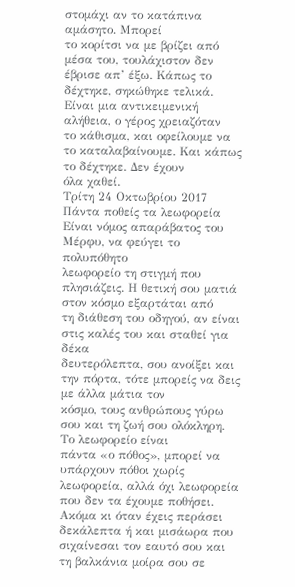στομάχι αν το κατάπινα αμάσητο. Μπορεί
το κορίτσι να με βρίζει από μέσα του, τουλάχιστον δεν έβρισε απ’ έξω. Κάπως το
δέχτηκε, σηκώθηκε τελικά. Είναι μια αντικειμενική αλήθεια, ο γέρος χρειαζόταν
το κάθισμα, και οφείλουμε να το καταλαβαίνουμε. Και κάπως το δέχτηκε. Δεν έχουν
όλα χαθεί.
Τρίτη 24 Οκτωβρίου 2017
Πάντα ποθείς τα λεωφορεία
Είναι νόμος απαράβατος του Μέρφυ, να φεύγει το πολυπόθητο
λεωφορείο τη στιγμή που πλησιάζεις. Η θετική σου ματιά στον κόσμο εξαρτάται από
τη διάθεση του οδηγού, αν είναι στις καλές του και σταθεί για δέκα
δευτερόλεπτα, σου ανοίξει και την πόρτα, τότε μπορείς να δεις με άλλα μάτια τον
κόσμο, τους ανθρώπους γύρω σου και τη ζωή σου ολόκληρη. Το λεωφορείο είναι
πάντα «ο πόθος», μπορεί να υπάρχουν πόθοι χωρίς λεωφορεία, αλλά όχι λεωφορεία
που δεν τα έχουμε ποθήσει. Ακόμα κι όταν έχεις περάσει δεκάλεπτα ή και μισάωρα που
σιχαίνεσαι τον εαυτό σου και τη βαλκάνια μοίρα σου σε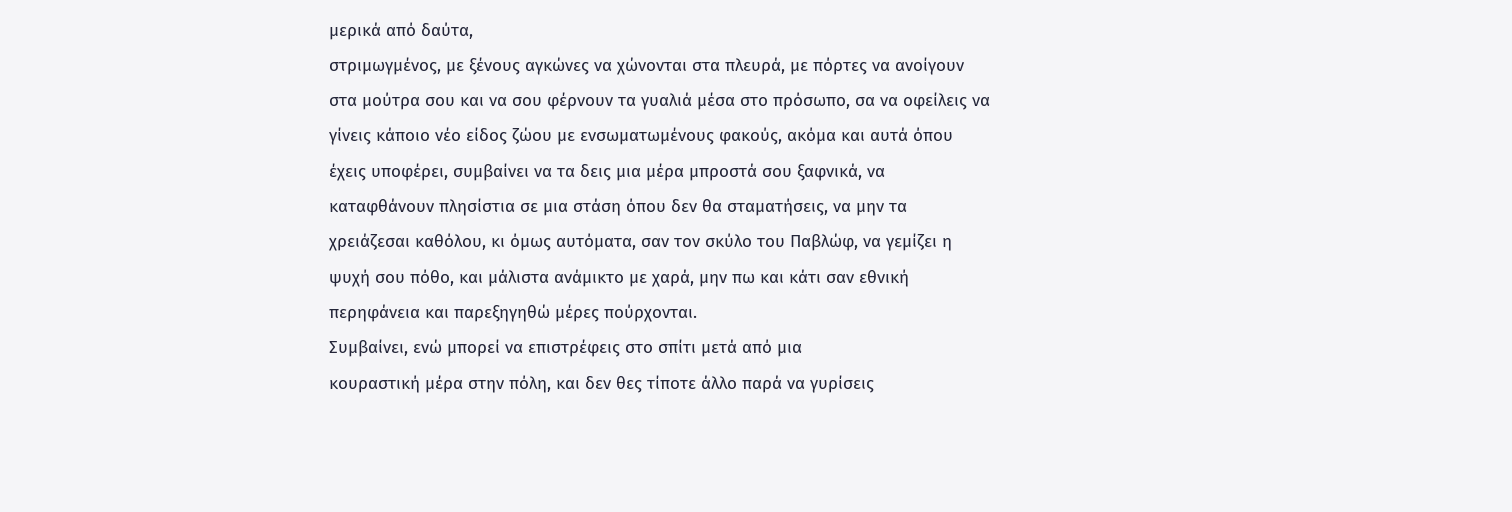μερικά από δαύτα,
στριμωγμένος, με ξένους αγκώνες να χώνονται στα πλευρά, με πόρτες να ανοίγουν
στα μούτρα σου και να σου φέρνουν τα γυαλιά μέσα στο πρόσωπο, σα να οφείλεις να
γίνεις κάποιο νέο είδος ζώου με ενσωματωμένους φακούς, ακόμα και αυτά όπου
έχεις υποφέρει, συμβαίνει να τα δεις μια μέρα μπροστά σου ξαφνικά, να
καταφθάνουν πλησίστια σε μια στάση όπου δεν θα σταματήσεις, να μην τα
χρειάζεσαι καθόλου, κι όμως αυτόματα, σαν τον σκύλο του Παβλώφ, να γεμίζει η
ψυχή σου πόθο, και μάλιστα ανάμικτο με χαρά, μην πω και κάτι σαν εθνική
περηφάνεια και παρεξηγηθώ μέρες πούρχονται.
Συμβαίνει, ενώ μπορεί να επιστρέφεις στο σπίτι μετά από μια
κουραστική μέρα στην πόλη, και δεν θες τίποτε άλλο παρά να γυρίσεις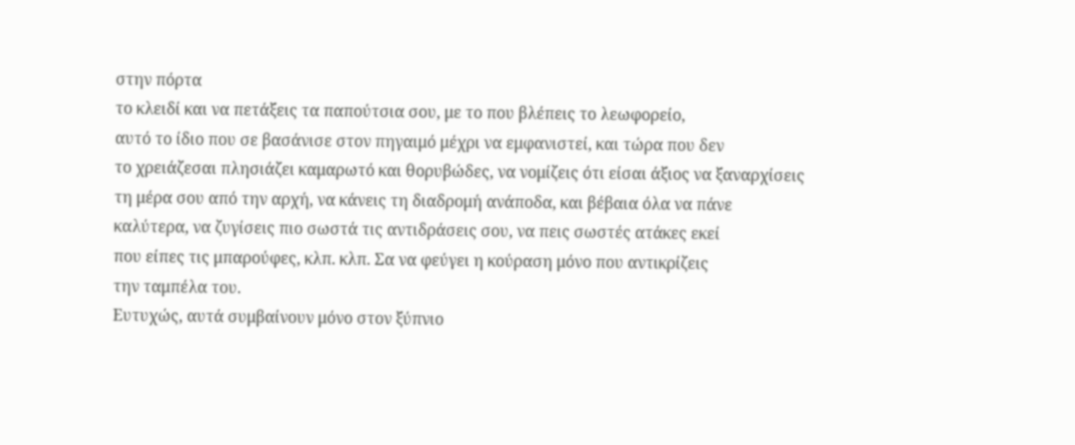στην πόρτα
το κλειδί και να πετάξεις τα παπούτσια σου, με το που βλέπεις το λεωφορείο,
αυτό το ίδιο που σε βασάνισε στον πηγαιμό μέχρι να εμφανιστεί, και τώρα που δεν
το χρειάζεσαι πλησιάζει καμαρωτό και θορυβώδες, να νομίζεις ότι είσαι άξιος να ξαναρχίσεις
τη μέρα σου από την αρχή, να κάνεις τη διαδρομή ανάποδα, και βέβαια όλα να πάνε
καλύτερα, να ζυγίσεις πιο σωστά τις αντιδράσεις σου, να πεις σωστές ατάκες εκεί
που είπες τις μπαρούφες, κλπ. κλπ. Σα να φεύγει η κούραση μόνο που αντικρίζεις
την ταμπέλα του.
Ευτυχώς, αυτά συμβαίνουν μόνο στον ξύπνιο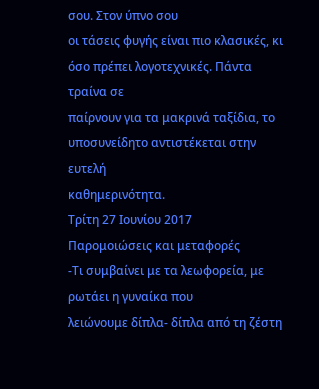σου. Στον ύπνο σου
οι τάσεις φυγής είναι πιο κλασικές, κι όσο πρέπει λογοτεχνικές. Πάντα τραίνα σε
παίρνουν για τα μακρινά ταξίδια, το υποσυνείδητο αντιστέκεται στην ευτελή
καθημερινότητα.
Τρίτη 27 Ιουνίου 2017
Παρομοιώσεις και μεταφορές
-Τι συμβαίνει με τα λεωφορεία, με ρωτάει η γυναίκα που
λειώνουμε δίπλα- δίπλα από τη ζέστη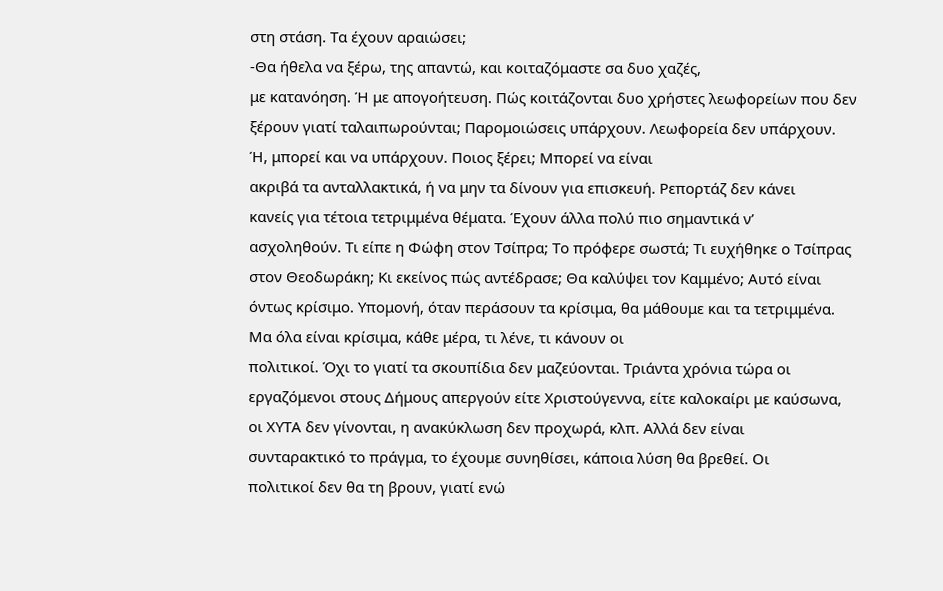στη στάση. Τα έχουν αραιώσει;
-Θα ήθελα να ξέρω, της απαντώ, και κοιταζόμαστε σα δυο χαζές,
με κατανόηση. Ή με απογοήτευση. Πώς κοιτάζονται δυο χρήστες λεωφορείων που δεν
ξέρουν γιατί ταλαιπωρούνται; Παρομοιώσεις υπάρχουν. Λεωφορεία δεν υπάρχουν.
Ή, μπορεί και να υπάρχουν. Ποιος ξέρει; Μπορεί να είναι
ακριβά τα ανταλλακτικά, ή να μην τα δίνουν για επισκευή. Ρεπορτάζ δεν κάνει
κανείς για τέτοια τετριμμένα θέματα. Έχουν άλλα πολύ πιο σημαντικά ν’
ασχοληθούν. Τι είπε η Φώφη στον Τσίπρα; Το πρόφερε σωστά; Τι ευχήθηκε ο Τσίπρας
στον Θεοδωράκη; Κι εκείνος πώς αντέδρασε; Θα καλύψει τον Καμμένο; Αυτό είναι
όντως κρίσιμο. Υπομονή, όταν περάσουν τα κρίσιμα, θα μάθουμε και τα τετριμμένα.
Μα όλα είναι κρίσιμα, κάθε μέρα, τι λένε, τι κάνουν οι
πολιτικοί. Όχι το γιατί τα σκουπίδια δεν μαζεύονται. Τριάντα χρόνια τώρα οι
εργαζόμενοι στους Δήμους απεργούν είτε Χριστούγεννα, είτε καλοκαίρι με καύσωνα,
οι ΧΥΤΑ δεν γίνονται, η ανακύκλωση δεν προχωρά, κλπ. Αλλά δεν είναι
συνταρακτικό το πράγμα, το έχουμε συνηθίσει, κάποια λύση θα βρεθεί. Οι
πολιτικοί δεν θα τη βρουν, γιατί ενώ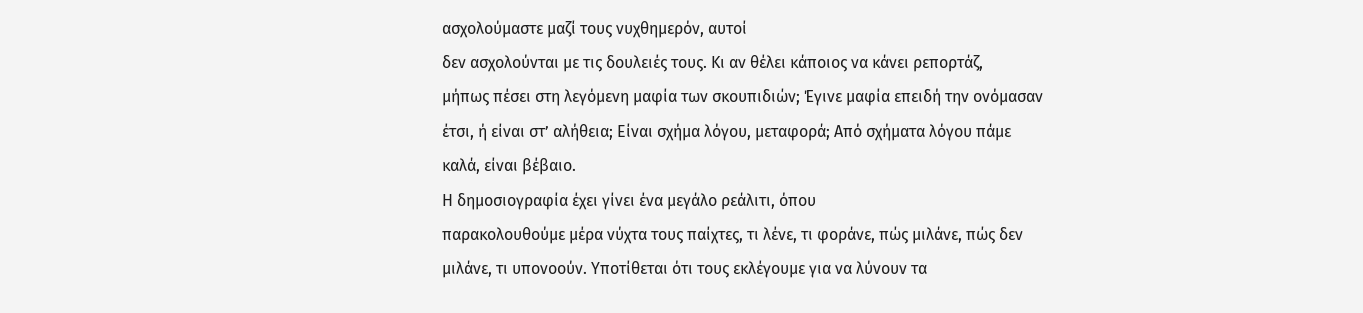ασχολούμαστε μαζί τους νυχθημερόν, αυτοί
δεν ασχολούνται με τις δουλειές τους. Κι αν θέλει κάποιος να κάνει ρεπορτάζ,
μήπως πέσει στη λεγόμενη μαφία των σκουπιδιών; Έγινε μαφία επειδή την ονόμασαν
έτσι, ή είναι στ’ αλήθεια; Είναι σχήμα λόγου, μεταφορά; Από σχήματα λόγου πάμε
καλά, είναι βέβαιο.
Η δημοσιογραφία έχει γίνει ένα μεγάλο ρεάλιτι, όπου
παρακολουθούμε μέρα νύχτα τους παίχτες, τι λένε, τι φοράνε, πώς μιλάνε, πώς δεν
μιλάνε, τι υπονοούν. Υποτίθεται ότι τους εκλέγουμε για να λύνουν τα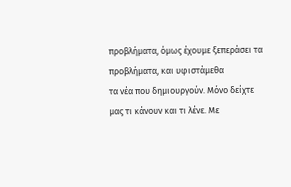προβλήματα, όμως έχουμε ξεπεράσει τα προβλήματα, και υφιστάμεθα
τα νέα που δημιουργούν. Μόνο δείχτε μας τι κάνουν και τι λένε. Με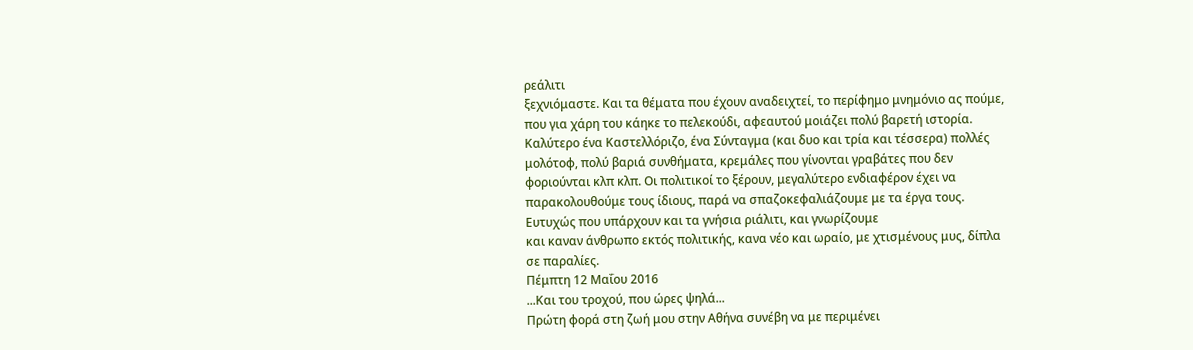ρεάλιτι
ξεχνιόμαστε. Και τα θέματα που έχουν αναδειχτεί, το περίφημο μνημόνιο ας πούμε,
που για χάρη του κάηκε το πελεκούδι, αφεαυτού μοιάζει πολύ βαρετή ιστορία.
Καλύτερο ένα Καστελλόριζο, ένα Σύνταγμα (και δυο και τρία και τέσσερα) πολλές
μολότοφ, πολύ βαριά συνθήματα, κρεμάλες που γίνονται γραβάτες που δεν
φοριούνται κλπ κλπ. Οι πολιτικοί το ξέρουν, μεγαλύτερο ενδιαφέρον έχει να
παρακολουθούμε τους ίδιους, παρά να σπαζοκεφαλιάζουμε με τα έργα τους.
Ευτυχώς που υπάρχουν και τα γνήσια ριάλιτι, και γνωρίζουμε
και καναν άνθρωπο εκτός πολιτικής, κανα νέο και ωραίο, με χτισμένους μυς, δίπλα
σε παραλίες.
Πέμπτη 12 Μαΐου 2016
...Και του τροχού, που ώρες ψηλά...
Πρώτη φορά στη ζωή μου στην Αθήνα συνέβη να με περιμένει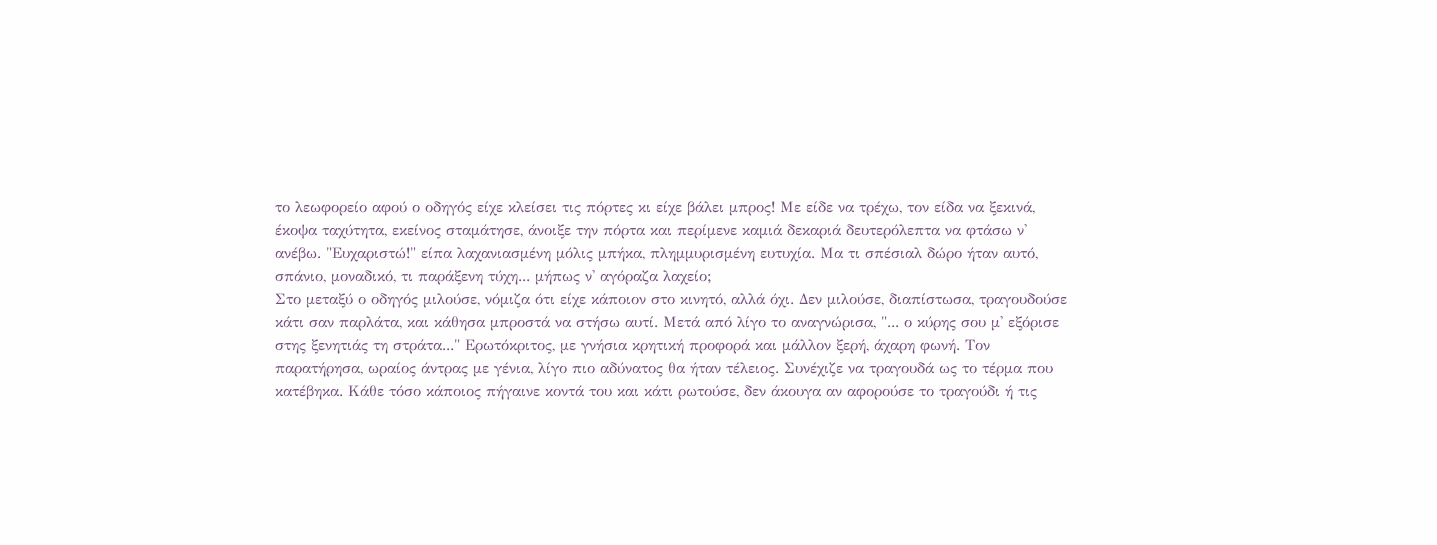το λεωφορείο αφού ο οδηγός είχε κλείσει τις πόρτες κι είχε βάλει μπρος! Με είδε να τρέχω, τον είδα να ξεκινά, έκοψα ταχύτητα, εκείνος σταμάτησε, άνοιξε την πόρτα και περίμενε καμιά δεκαριά δευτερόλεπτα να φτάσω ν' ανέβω. "Ευχαριστώ!" είπα λαχανιασμένη μόλις μπήκα, πλημμυρισμένη ευτυχία. Μα τι σπέσιαλ δώρο ήταν αυτό, σπάνιο, μοναδικό, τι παράξενη τύχη... μήπως ν' αγόραζα λαχείο;
Στο μεταξύ ο οδηγός μιλούσε, νόμιζα ότι είχε κάποιον στο κινητό, αλλά όχι. Δεν μιλούσε, διαπίστωσα, τραγουδούσε κάτι σαν παρλάτα, και κάθησα μπροστά να στήσω αυτί. Μετά από λίγο το αναγνώρισα, "... ο κύρης σου μ' εξόρισε στης ξενητιάς τη στράτα..." Ερωτόκριτος, με γνήσια κρητική προφορά και μάλλον ξερή, άχαρη φωνή. Τον παρατήρησα, ωραίος άντρας με γένια, λίγο πιο αδύνατος θα ήταν τέλειος. Συνέχιζε να τραγουδά ως το τέρμα που κατέβηκα. Κάθε τόσο κάποιος πήγαινε κοντά του και κάτι ρωτούσε, δεν άκουγα αν αφορούσε το τραγούδι ή τις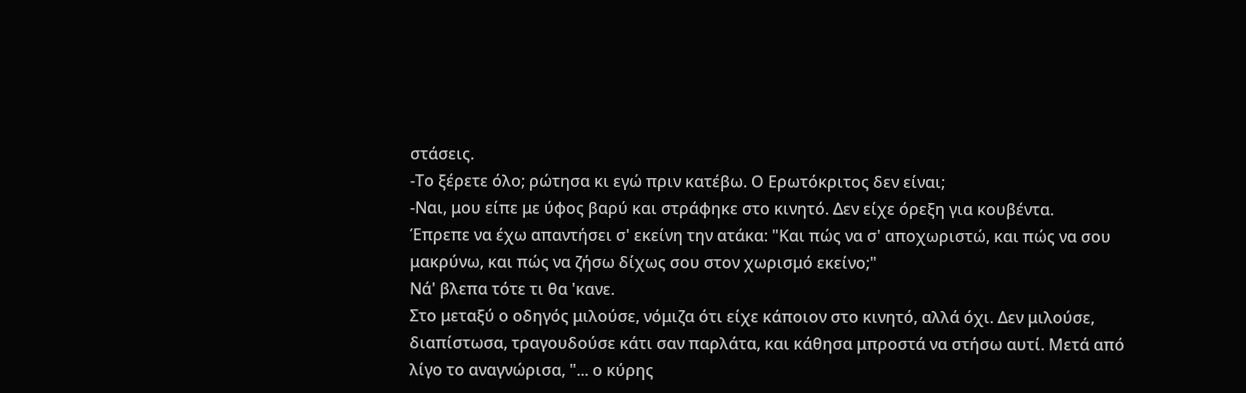στάσεις.
-Το ξέρετε όλο; ρώτησα κι εγώ πριν κατέβω. Ο Ερωτόκριτος δεν είναι;
-Ναι, μου είπε με ύφος βαρύ και στράφηκε στο κινητό. Δεν είχε όρεξη για κουβέντα.
Έπρεπε να έχω απαντήσει σ' εκείνη την ατάκα: "Και πώς να σ' αποχωριστώ, και πώς να σου μακρύνω, και πώς να ζήσω δίχως σου στον χωρισμό εκείνο;"
Νά' βλεπα τότε τι θα 'κανε.
Στο μεταξύ ο οδηγός μιλούσε, νόμιζα ότι είχε κάποιον στο κινητό, αλλά όχι. Δεν μιλούσε, διαπίστωσα, τραγουδούσε κάτι σαν παρλάτα, και κάθησα μπροστά να στήσω αυτί. Μετά από λίγο το αναγνώρισα, "... ο κύρης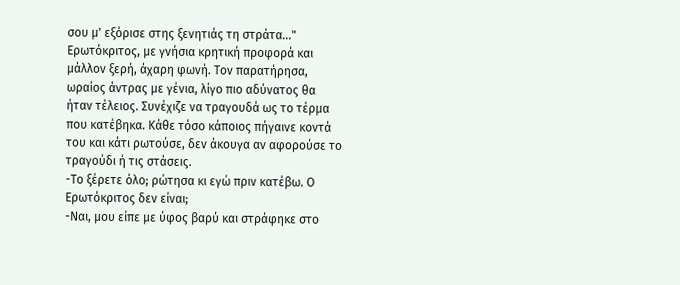σου μ' εξόρισε στης ξενητιάς τη στράτα..." Ερωτόκριτος, με γνήσια κρητική προφορά και μάλλον ξερή, άχαρη φωνή. Τον παρατήρησα, ωραίος άντρας με γένια, λίγο πιο αδύνατος θα ήταν τέλειος. Συνέχιζε να τραγουδά ως το τέρμα που κατέβηκα. Κάθε τόσο κάποιος πήγαινε κοντά του και κάτι ρωτούσε, δεν άκουγα αν αφορούσε το τραγούδι ή τις στάσεις.
-Το ξέρετε όλο; ρώτησα κι εγώ πριν κατέβω. Ο Ερωτόκριτος δεν είναι;
-Ναι, μου είπε με ύφος βαρύ και στράφηκε στο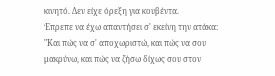κινητό. Δεν είχε όρεξη για κουβέντα.
Έπρεπε να έχω απαντήσει σ' εκείνη την ατάκα: "Και πώς να σ' αποχωριστώ, και πώς να σου μακρύνω, και πώς να ζήσω δίχως σου στον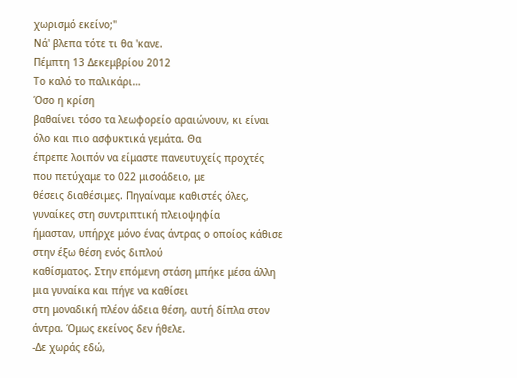χωρισμό εκείνο;"
Νά' βλεπα τότε τι θα 'κανε.
Πέμπτη 13 Δεκεμβρίου 2012
Το καλό το παλικάρι…
Όσο η κρίση
βαθαίνει τόσο τα λεωφορείο αραιώνουν, κι είναι όλο και πιο ασφυκτικά γεμάτα. Θα
έπρεπε λοιπόν να είμαστε πανευτυχείς προχτές που πετύχαμε το 022 μισοάδειο, με
θέσεις διαθέσιμες. Πηγαίναμε καθιστές όλες, γυναίκες στη συντριπτική πλειοψηφία
ήμασταν, υπήρχε μόνο ένας άντρας ο οποίος κάθισε στην έξω θέση ενός διπλού
καθίσματος. Στην επόμενη στάση μπήκε μέσα άλλη μια γυναίκα και πήγε να καθίσει
στη μοναδική πλέον άδεια θέση, αυτή δίπλα στον άντρα. Όμως εκείνος δεν ήθελε.
-Δε χωράς εδώ,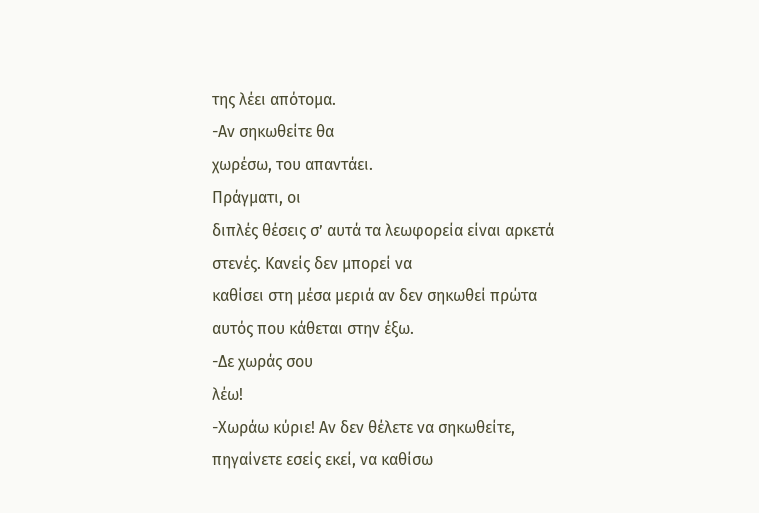της λέει απότομα.
-Αν σηκωθείτε θα
χωρέσω, του απαντάει.
Πράγματι, οι
διπλές θέσεις σ’ αυτά τα λεωφορεία είναι αρκετά στενές. Κανείς δεν μπορεί να
καθίσει στη μέσα μεριά αν δεν σηκωθεί πρώτα αυτός που κάθεται στην έξω.
-Δε χωράς σου
λέω!
-Χωράω κύριε! Αν δεν θέλετε να σηκωθείτε, πηγαίνετε εσείς εκεί, να καθίσω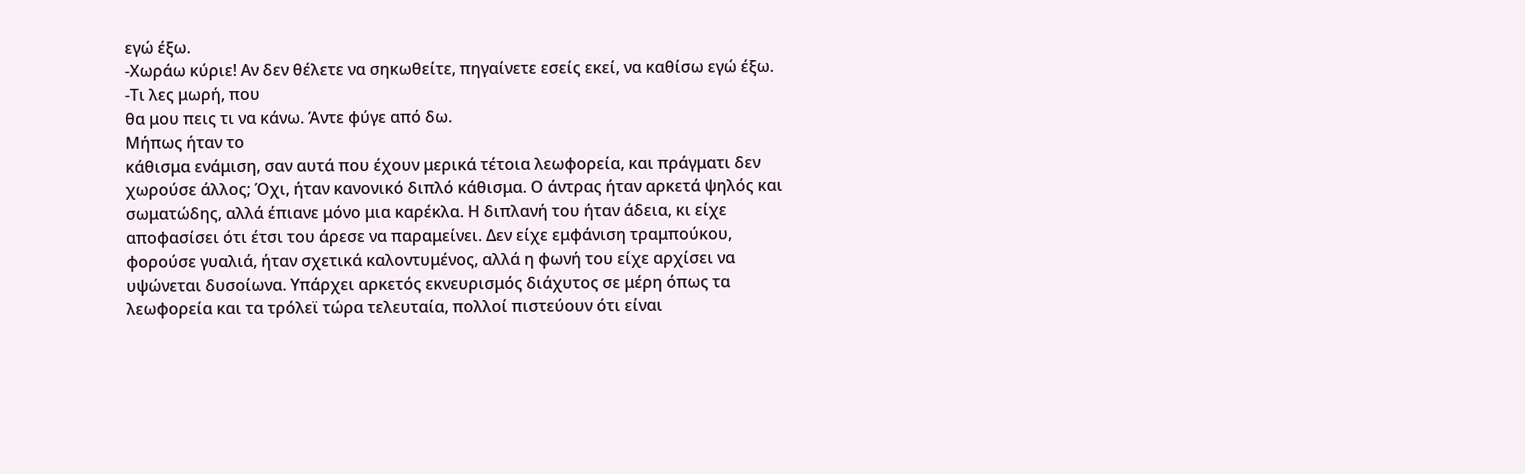εγώ έξω.
-Χωράω κύριε! Αν δεν θέλετε να σηκωθείτε, πηγαίνετε εσείς εκεί, να καθίσω εγώ έξω.
-Τι λες μωρή, που
θα μου πεις τι να κάνω. Άντε φύγε από δω.
Μήπως ήταν το
κάθισμα ενάμιση, σαν αυτά που έχουν μερικά τέτοια λεωφορεία, και πράγματι δεν
χωρούσε άλλος; Όχι, ήταν κανονικό διπλό κάθισμα. Ο άντρας ήταν αρκετά ψηλός και
σωματώδης, αλλά έπιανε μόνο μια καρέκλα. Η διπλανή του ήταν άδεια, κι είχε
αποφασίσει ότι έτσι του άρεσε να παραμείνει. Δεν είχε εμφάνιση τραμπούκου,
φορούσε γυαλιά, ήταν σχετικά καλοντυμένος, αλλά η φωνή του είχε αρχίσει να
υψώνεται δυσοίωνα. Υπάρχει αρκετός εκνευρισμός διάχυτος σε μέρη όπως τα
λεωφορεία και τα τρόλεϊ τώρα τελευταία, πολλοί πιστεύουν ότι είναι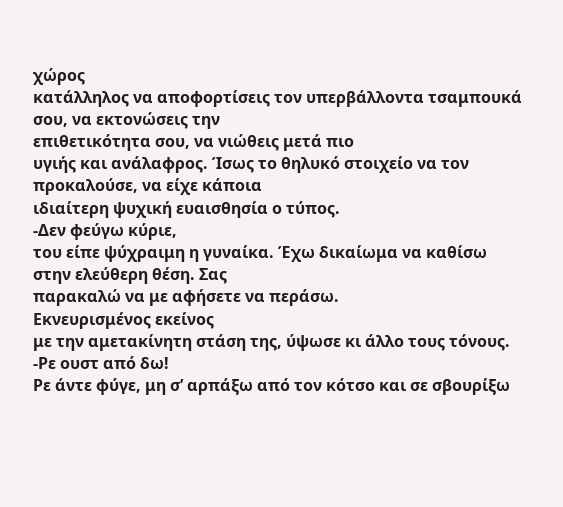χώρος
κατάλληλος να αποφορτίσεις τον υπερβάλλοντα τσαμπουκά σου, να εκτονώσεις την
επιθετικότητα σου, να νιώθεις μετά πιο
υγιής και ανάλαφρος. Ίσως το θηλυκό στοιχείο να τον προκαλούσε, να είχε κάποια
ιδιαίτερη ψυχική ευαισθησία ο τύπος.
-Δεν φεύγω κύριε,
του είπε ψύχραιμη η γυναίκα. Έχω δικαίωμα να καθίσω στην ελεύθερη θέση. Σας
παρακαλώ να με αφήσετε να περάσω.
Εκνευρισμένος εκείνος
με την αμετακίνητη στάση της, ύψωσε κι άλλο τους τόνους.
-Ρε ουστ από δω!
Ρε άντε φύγε, μη σ’ αρπάξω από τον κότσο και σε σβουρίξω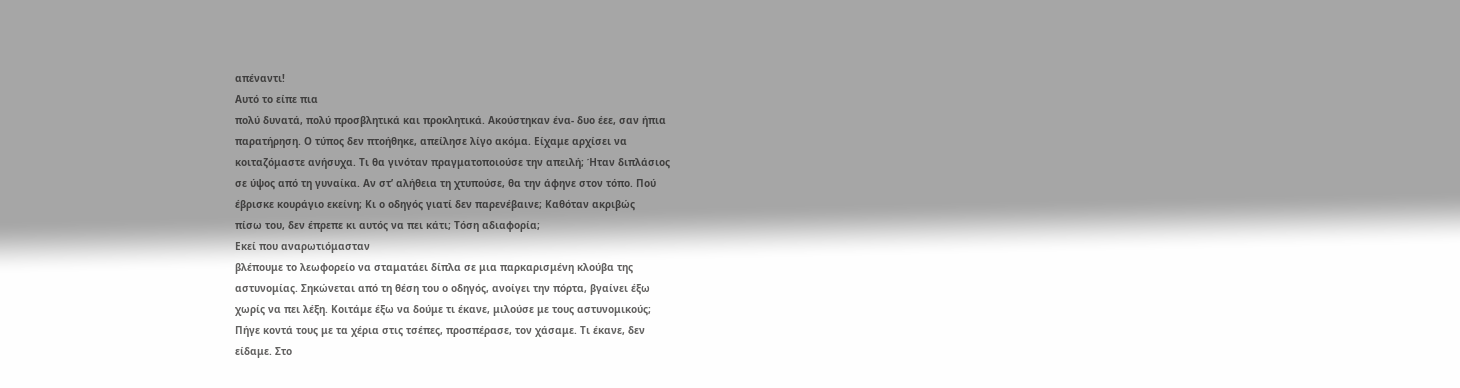απέναντι!
Αυτό το είπε πια
πολύ δυνατά, πολύ προσβλητικά και προκλητικά. Ακούστηκαν ένα- δυο έεε, σαν ήπια
παρατήρηση. Ο τύπος δεν πτοήθηκε, απείλησε λίγο ακόμα. Είχαμε αρχίσει να
κοιταζόμαστε ανήσυχα. Τι θα γινόταν πραγματοποιούσε την απειλή; Ήταν διπλάσιος
σε ύψος από τη γυναίκα. Αν στ’ αλήθεια τη χτυπούσε, θα την άφηνε στον τόπο. Πού
έβρισκε κουράγιο εκείνη; Κι ο οδηγός γιατί δεν παρενέβαινε; Καθόταν ακριβώς
πίσω του, δεν έπρεπε κι αυτός να πει κάτι; Τόση αδιαφορία;
Εκεί που αναρωτιόμασταν
βλέπουμε το λεωφορείο να σταματάει δίπλα σε μια παρκαρισμένη κλούβα της
αστυνομίας. Σηκώνεται από τη θέση του ο οδηγός, ανοίγει την πόρτα, βγαίνει έξω
χωρίς να πει λέξη. Κοιτάμε έξω να δούμε τι έκανε, μιλούσε με τους αστυνομικούς;
Πήγε κοντά τους με τα χέρια στις τσέπες, προσπέρασε, τον χάσαμε. Τι έκανε, δεν
είδαμε. Στο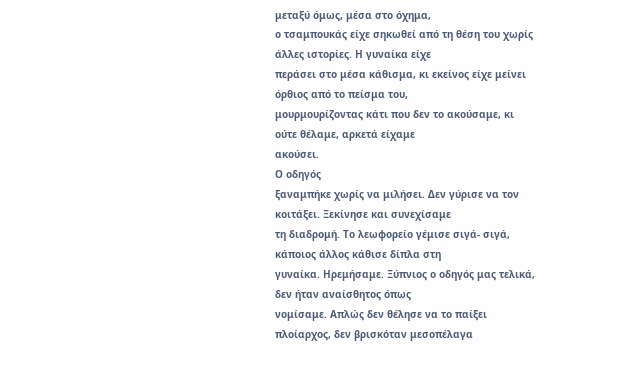μεταξύ όμως, μέσα στο όχημα,
ο τσαμπουκάς είχε σηκωθεί από τη θέση του χωρίς άλλες ιστορίες. Η γυναίκα είχε
περάσει στο μέσα κάθισμα, κι εκείνος είχε μείνει όρθιος από το πείσμα του,
μουρμουρίζοντας κάτι που δεν το ακούσαμε, κι ούτε θέλαμε, αρκετά είχαμε
ακούσει.
Ο οδηγός
ξαναμπήκε χωρίς να μιλήσει. Δεν γύρισε να τον κοιτάξει. Ξεκίνησε και συνεχίσαμε
τη διαδρομή. Το λεωφορείο γέμισε σιγά- σιγά, κάποιος άλλος κάθισε δίπλα στη
γυναίκα. Ηρεμήσαμε. Ξύπνιος ο οδηγός μας τελικά, δεν ήταν αναίσθητος όπως
νομίσαμε. Απλώς δεν θέλησε να το παίξει πλοίαρχος, δεν βρισκόταν μεσοπέλαγα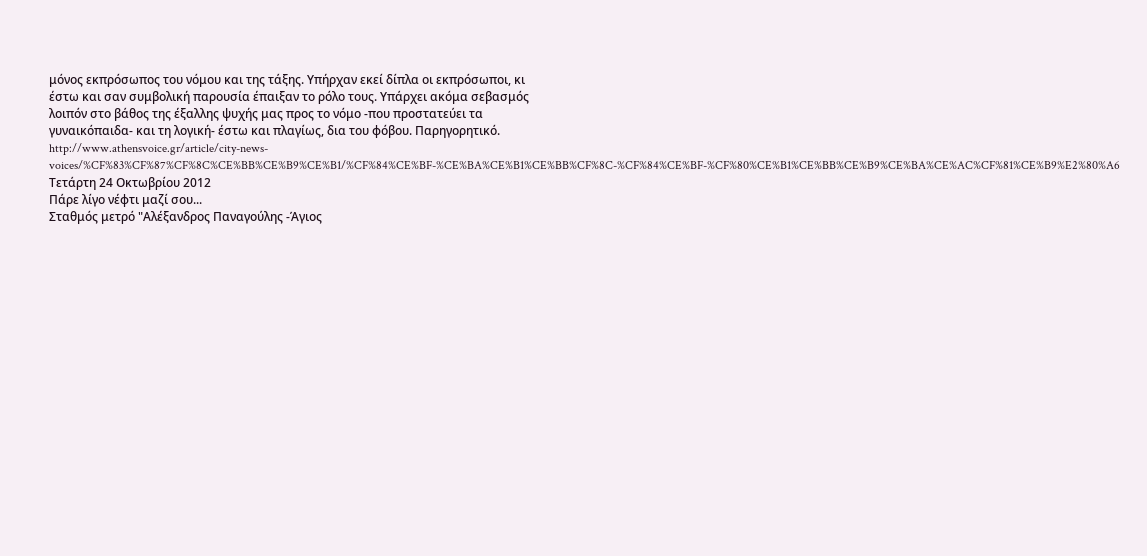μόνος εκπρόσωπος του νόμου και της τάξης. Υπήρχαν εκεί δίπλα οι εκπρόσωποι, κι
έστω και σαν συμβολική παρουσία έπαιξαν το ρόλο τους. Υπάρχει ακόμα σεβασμός
λοιπόν στο βάθος της έξαλλης ψυχής μας προς το νόμο -που προστατεύει τα
γυναικόπαιδα- και τη λογική- έστω και πλαγίως, δια του φόβου. Παρηγορητικό.
http://www.athensvoice.gr/article/city-news-voices/%CF%83%CF%87%CF%8C%CE%BB%CE%B9%CE%B1/%CF%84%CE%BF-%CE%BA%CE%B1%CE%BB%CF%8C-%CF%84%CE%BF-%CF%80%CE%B1%CE%BB%CE%B9%CE%BA%CE%AC%CF%81%CE%B9%E2%80%A6
Τετάρτη 24 Οκτωβρίου 2012
Πάρε λίγο νέφτι μαζί σου...
Σταθμός μετρό "Αλέξανδρος Παναγούλης -Άγιος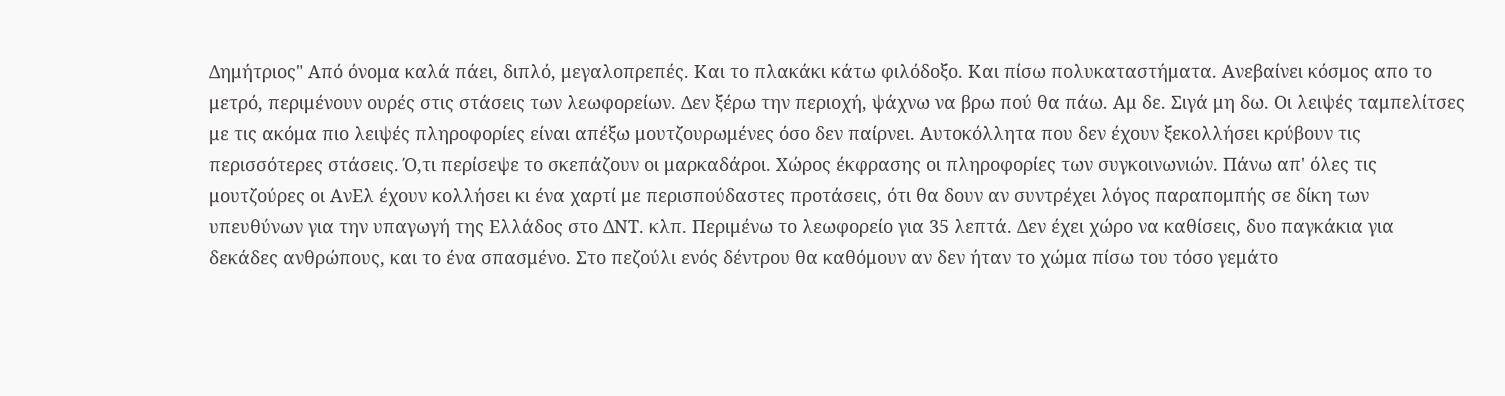Δημήτριος" Από όνομα καλά πάει, διπλό, μεγαλοπρεπές. Και το πλακάκι κάτω φιλόδοξο. Και πίσω πολυκαταστήματα. Ανεβαίνει κόσμος απο το μετρό, περιμένουν ουρές στις στάσεις των λεωφορείων. Δεν ξέρω την περιοχή, ψάχνω να βρω πού θα πάω. Αμ δε. Σιγά μη δω. Οι λειψές ταμπελίτσες με τις ακόμα πιο λειψές πληροφορίες είναι απέξω μουτζουρωμένες όσο δεν παίρνει. Αυτοκόλλητα που δεν έχουν ξεκολλήσει κρύβουν τις περισσότερες στάσεις. Ό,τι περίσεψε το σκεπάζουν οι μαρκαδάροι. Χώρος έκφρασης οι πληροφορίες των συγκοινωνιών. Πάνω απ' όλες τις μουτζούρες οι ΑνΕλ έχουν κολλήσει κι ένα χαρτί με περισπούδαστες προτάσεις, ότι θα δουν αν συντρέχει λόγος παραπομπής σε δίκη των υπευθύνων για την υπαγωγή της Ελλάδος στο ΔΝΤ. κλπ. Περιμένω το λεωφορείο για 35 λεπτά. Δεν έχει χώρο να καθίσεις, δυο παγκάκια για δεκάδες ανθρώπους, και το ένα σπασμένο. Στο πεζούλι ενός δέντρου θα καθόμουν αν δεν ήταν το χώμα πίσω του τόσο γεμάτο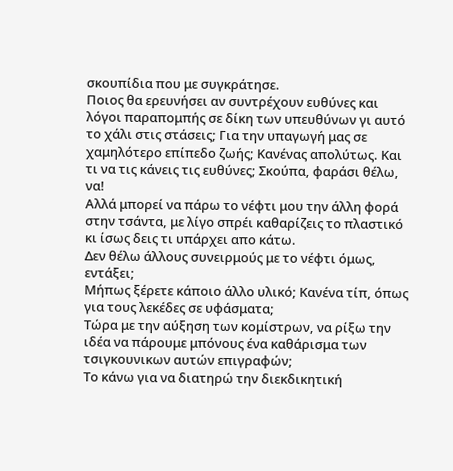σκουπίδια που με συγκράτησε.
Ποιος θα ερευνήσει αν συντρέχουν ευθύνες και λόγοι παραπομπής σε δίκη των υπευθύνων γι αυτό το χάλι στις στάσεις; Για την υπαγωγή μας σε χαμηλότερο επίπεδο ζωής; Κανένας απολύτως. Και τι να τις κάνεις τις ευθύνες; Σκούπα, φαράσι θέλω, να!
Αλλά μπορεί να πάρω το νέφτι μου την άλλη φορά στην τσάντα, με λίγο σπρέι καθαρίζεις το πλαστικό κι ίσως δεις τι υπάρχει απο κάτω.
Δεν θέλω άλλους συνειρμούς με το νέφτι όμως, εντάξει;
Μήπως ξέρετε κάποιο άλλο υλικό; Κανένα τίπ, όπως για τους λεκέδες σε υφάσματα;
Τώρα με την αύξηση των κομίστρων, να ρίξω την ιδέα να πάρουμε μπόνους ένα καθάρισμα των τσιγκουνικων αυτών επιγραφών;
Το κάνω για να διατηρώ την διεκδικητική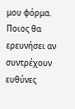μου φόρμα.
Ποιος θα ερευνήσει αν συντρέχουν ευθύνες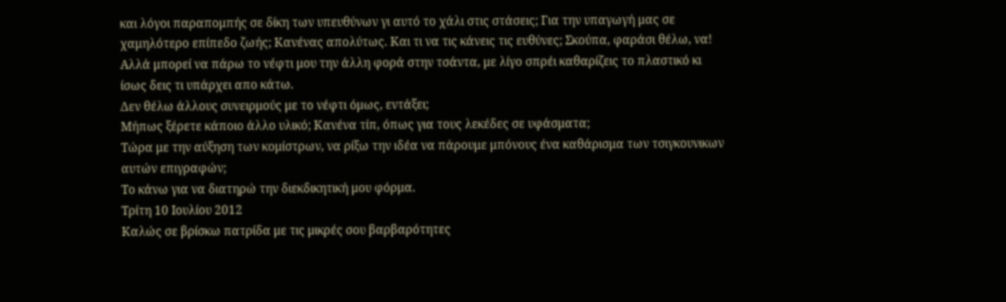και λόγοι παραπομπής σε δίκη των υπευθύνων γι αυτό το χάλι στις στάσεις; Για την υπαγωγή μας σε χαμηλότερο επίπεδο ζωής; Κανένας απολύτως. Και τι να τις κάνεις τις ευθύνες; Σκούπα, φαράσι θέλω, να!
Αλλά μπορεί να πάρω το νέφτι μου την άλλη φορά στην τσάντα, με λίγο σπρέι καθαρίζεις το πλαστικό κι ίσως δεις τι υπάρχει απο κάτω.
Δεν θέλω άλλους συνειρμούς με το νέφτι όμως, εντάξει;
Μήπως ξέρετε κάποιο άλλο υλικό; Κανένα τίπ, όπως για τους λεκέδες σε υφάσματα;
Τώρα με την αύξηση των κομίστρων, να ρίξω την ιδέα να πάρουμε μπόνους ένα καθάρισμα των τσιγκουνικων αυτών επιγραφών;
Το κάνω για να διατηρώ την διεκδικητική μου φόρμα.
Τρίτη 10 Ιουλίου 2012
Καλώς σε βρίσκω πατρίδα με τις μικρές σου βαρβαρότητες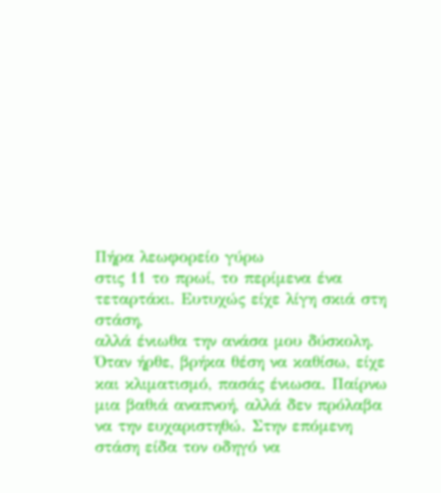Πήρα λεωφορείο γύρω
στις 11 το πρωί, το περίμενα ένα τεταρτάκι. Ευτυχώς είχε λίγη σκιά στη στάση,
αλλά ένιωθα την ανάσα μου δύσκολη. Όταν ήρθε, βρήκα θέση να καθίσω, είχε
και κλιματισμό, πασάς ένιωσα. Παίρνω μια βαθιά αναπνοή, αλλά δεν πρόλαβα
να την ευχαριστηθώ. Στην επόμενη στάση είδα τον οδηγό να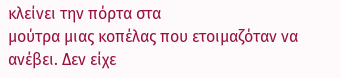κλείνει την πόρτα στα
μούτρα μιας κοπέλας που ετοιμαζόταν να ανέβει. Δεν είχε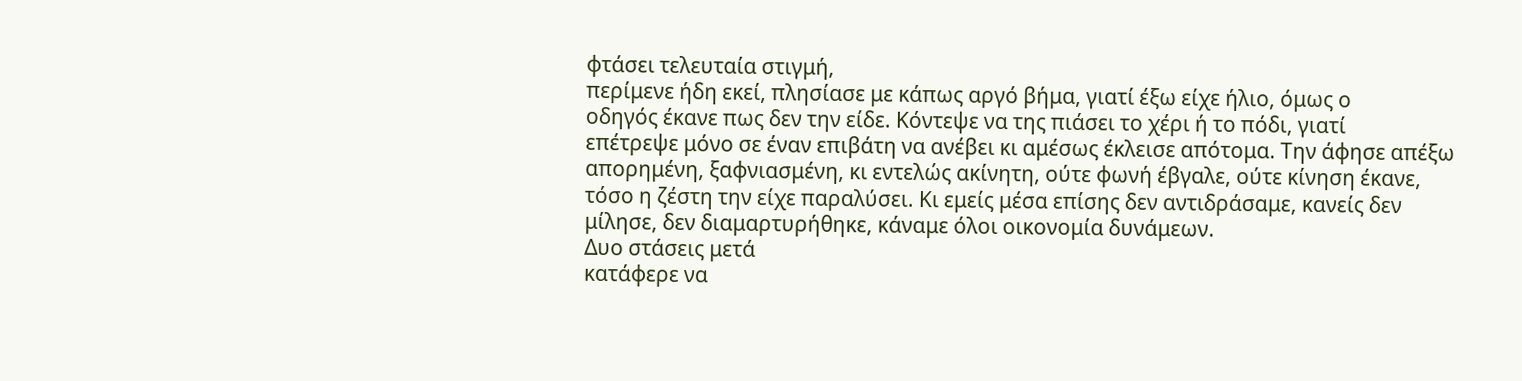φτάσει τελευταία στιγμή,
περίμενε ήδη εκεί, πλησίασε με κάπως αργό βήμα, γιατί έξω είχε ήλιο, όμως ο
οδηγός έκανε πως δεν την είδε. Κόντεψε να της πιάσει το χέρι ή το πόδι, γιατί
επέτρεψε μόνο σε έναν επιβάτη να ανέβει κι αμέσως έκλεισε απότομα. Την άφησε απέξω
απορημένη, ξαφνιασμένη, κι εντελώς ακίνητη, ούτε φωνή έβγαλε, ούτε κίνηση έκανε,
τόσο η ζέστη την είχε παραλύσει. Κι εμείς μέσα επίσης δεν αντιδράσαμε, κανείς δεν
μίλησε, δεν διαμαρτυρήθηκε, κάναμε όλοι οικονομία δυνάμεων.
Δυο στάσεις μετά
κατάφερε να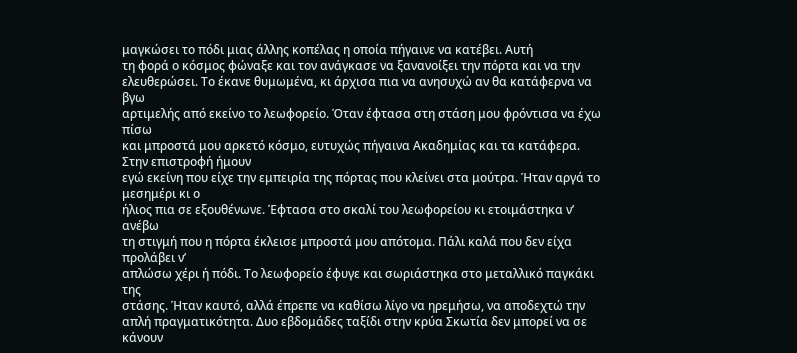μαγκώσει το πόδι μιας άλλης κοπέλας η οποία πήγαινε να κατέβει. Αυτή
τη φορά ο κόσμος φώναξε και τον ανάγκασε να ξανανοίξει την πόρτα και να την
ελευθερώσει. Το έκανε θυμωμένα, κι άρχισα πια να ανησυχώ αν θα κατάφερνα να βγω
αρτιμελής από εκείνο το λεωφορείο. Όταν έφτασα στη στάση μου φρόντισα να έχω πίσω
και μπροστά μου αρκετό κόσμο, ευτυχώς πήγαινα Ακαδημίας και τα κατάφερα.
Στην επιστροφή ήμουν
εγώ εκείνη που είχε την εμπειρία της πόρτας που κλείνει στα μούτρα. Ήταν αργά το μεσημέρι κι ο
ήλιος πια σε εξουθένωνε. Έφτασα στο σκαλί του λεωφορείου κι ετοιμάστηκα ν’ ανέβω
τη στιγμή που η πόρτα έκλεισε μπροστά μου απότομα. Πάλι καλά που δεν είχα προλάβει ν’
απλώσω χέρι ή πόδι. Το λεωφορείο έφυγε και σωριάστηκα στο μεταλλικό παγκάκι της
στάσης. Ήταν καυτό, αλλά έπρεπε να καθίσω λίγο να ηρεμήσω, να αποδεχτώ την
απλή πραγματικότητα. Δυο εβδομάδες ταξίδι στην κρύα Σκωτία δεν μπορεί να σε κάνουν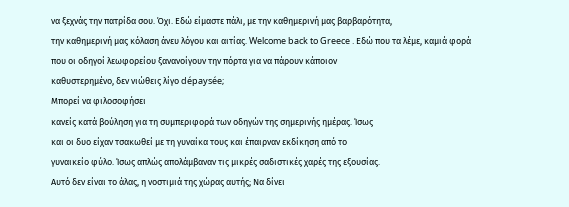να ξεχνάς την πατρίδα σου. Όχι. Εδώ είμαστε πάλι, με την καθημερινή μας βαρβαρότητα,
την καθημερινή μας κόλαση άνευ λόγου και αιτίας. Welcome back to Greece . Εδώ που τα λέμε, καμιά φορά
που οι οδηγοί λεωφορείου ξανανοίγουν την πόρτα για να πάρουν κάποιον
καθυστερημένο, δεν νιώθεις λίγο dépaysée;
Μπορεί να φιλοσοφήσει
κανείς κατά βούληση για τη συμπεριφορά των οδηγών της σημερινής ημέρας. Ίσως
και οι δυο είχαν τσακωθεί με τη γυναίκα τους και έπαιρναν εκδίκηση από το
γυναικείο φύλο. Ίσως απλώς απολάμβαναν τις μικρές σαδιστικές χαρές της εξουσίας.
Αυτό δεν είναι το άλας, η νοστιμιά της χώρας αυτής; Να δίνει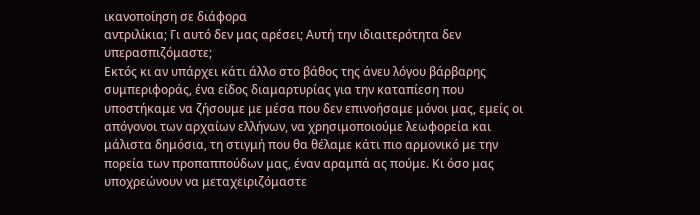ικανοποίηση σε διάφορα
αντριλίκια; Γι αυτό δεν μας αρέσει; Αυτή την ιδιαιτερότητα δεν υπερασπιζόμαστε;
Εκτός κι αν υπάρχει κάτι άλλο στο βάθος της άνευ λόγου βάρβαρης συμπεριφοράς, ένα είδος διαμαρτυρίας για την καταπίεση που υποστήκαμε να ζήσουμε με μέσα που δεν επινοήσαμε μόνοι μας, εμείς οι απόγονοι των αρχαίων ελλήνων, να χρησιμοποιούμε λεωφορεία και μάλιστα δημόσια, τη στιγμή που θα θέλαμε κάτι πιο αρμονικό με την πορεία των προπαππούδων μας, έναν αραμπά ας πούμε. Κι όσο μας υποχρεώνουν να μεταχειριζόμαστε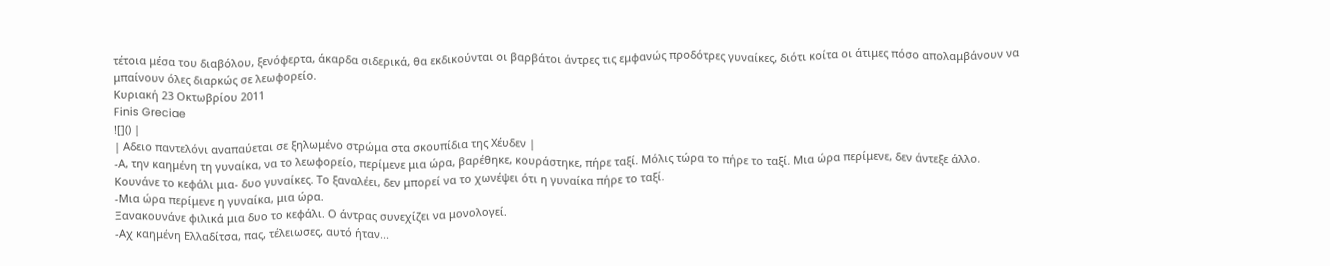τέτοια μέσα του διαβόλου, ξενόφερτα, άκαρδα σιδερικά, θα εκδικούνται οι βαρβάτοι άντρες τις εμφανώς προδότρες γυναίκες, διότι κοίτα οι άτιμες πόσο απολαμβάνουν να μπαίνουν όλες διαρκώς σε λεωφορείο.
Κυριακή 23 Οκτωβρίου 2011
Finis Greciae
![]() |
| Αδειο παντελόνι αναπαύεται σε ξηλωμένο στρώμα στα σκουπίδια της Χέυδεν |
-Α, την καημένη τη γυναίκα, να το λεωφορείο, περίμενε μια ώρα, βαρέθηκε, κουράστηκε, πήρε ταξί. Μόλις τώρα το πήρε το ταξί. Μια ώρα περίμενε, δεν άντεξε άλλο.
Κουνάνε το κεφάλι μια- δυο γυναίκες. Το ξαναλέει, δεν μπορεί να το χωνέψει ότι η γυναίκα πήρε το ταξί.
-Μια ώρα περίμενε η γυναίκα, μια ώρα.
Ξανακουνάνε φιλικά μια δυο το κεφάλι. Ο άντρας συνεχίζει να μονολογεί.
-Αχ καημένη Ελλαδίτσα, πας, τέλειωσες, αυτό ήταν...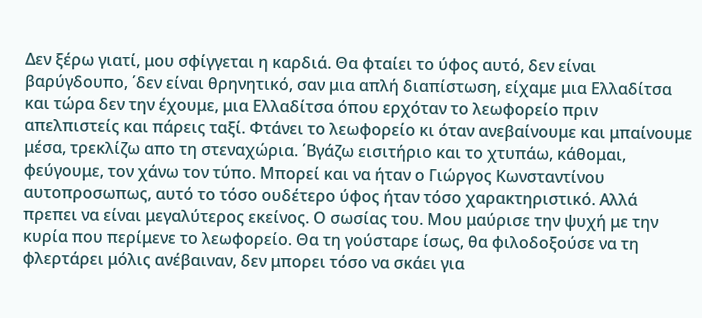Δεν ξέρω γιατί, μου σφίγγεται η καρδιά. Θα φταίει το ύφος αυτό, δεν είναι βαρύγδουπο, ΄δεν είναι θρηνητικό, σαν μια απλή διαπίστωση, είχαμε μια Ελλαδίτσα και τώρα δεν την έχουμε, μια Ελλαδίτσα όπου ερχόταν το λεωφορείο πριν απελπιστείς και πάρεις ταξί. Φτάνει το λεωφορείο κι όταν ανεβαίνουμε και μπαίνουμε μέσα, τρεκλίζω απο τη στεναχώρια. ΄Βγάζω εισιτήριο και το χτυπάω, κάθομαι, φεύγουμε, τον χάνω τον τύπο. Μπορεί και να ήταν ο Γιώργος Κωνσταντίνου αυτοπροσωπως, αυτό το τόσο ουδέτερο ύφος ήταν τόσο χαρακτηριστικό. Αλλά πρεπει να είναι μεγαλύτερος εκείνος. Ο σωσίας του. Μου μαύρισε την ψυχή με την κυρία που περίμενε το λεωφορείο. Θα τη γούσταρε ίσως, θα φιλοδοξούσε να τη φλερτάρει μόλις ανέβαιναν, δεν μπορει τόσο να σκάει για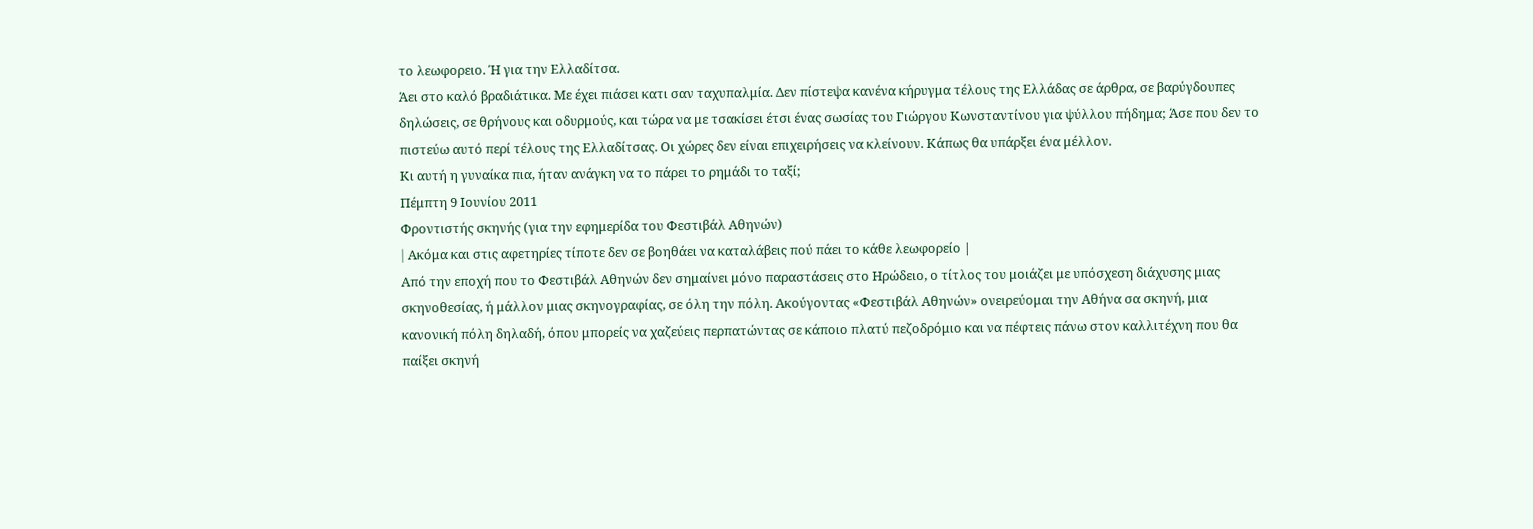το λεωφορειο. Ή για την Ελλαδίτσα.
Άει στο καλό βραδιάτικα. Με έχει πιάσει κατι σαν ταχυπαλμία. Δεν πίστεψα κανένα κήρυγμα τέλους της Ελλάδας σε άρθρα, σε βαρύγδουπες δηλώσεις, σε θρήνους και οδυρμούς, και τώρα να με τσακίσει έτσι ένας σωσίας του Γιώργου Κωνσταντίνου για ψύλλου πήδημα; Άσε που δεν το πιστεύω αυτό περί τέλους της Ελλαδίτσας. Οι χώρες δεν είναι επιχειρήσεις να κλείνουν. Κάπως θα υπάρξει ένα μέλλον.
Κι αυτή η γυναίκα πια, ήταν ανάγκη να το πάρει το ρημάδι το ταξί;
Πέμπτη 9 Ιουνίου 2011
Φροντιστής σκηνής (για την εφημερίδα του Φεστιβάλ Αθηνών)
| Aκόμα και στις αφετηρίες τίποτε δεν σε βοηθάει να καταλάβεις πού πάει το κάθε λεωφορείο |
Από την εποχή που το Φεστιβάλ Αθηνών δεν σημαίνει μόνο παραστάσεις στο Ηρώδειο, ο τίτλος του μοιάζει με υπόσχεση διάχυσης μιας σκηνοθεσίας, ή μάλλον μιας σκηνογραφίας, σε όλη την πόλη. Ακούγοντας «Φεστιβάλ Αθηνών» ονειρεύομαι την Αθήνα σα σκηνή, μια κανονική πόλη δηλαδή, όπου μπορείς να χαζεύεις περπατώντας σε κάποιο πλατύ πεζοδρόμιο και να πέφτεις πάνω στον καλλιτέχνη που θα παίξει σκηνή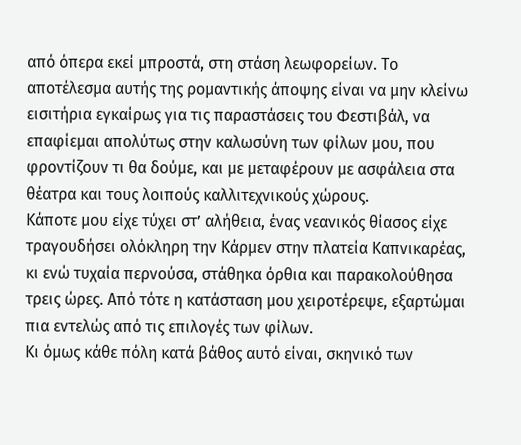από όπερα εκεί μπροστά, στη στάση λεωφορείων. Το αποτέλεσμα αυτής της ρομαντικής άποψης είναι να μην κλείνω εισιτήρια εγκαίρως για τις παραστάσεις του Φεστιβάλ, να επαφίεμαι απολύτως στην καλωσύνη των φίλων μου, που φροντίζουν τι θα δούμε, και με μεταφέρουν με ασφάλεια στα θέατρα και τους λοιπούς καλλιτεχνικούς χώρους.
Κάποτε μου είχε τύχει στ’ αλήθεια, ένας νεανικός θίασος είχε τραγουδήσει ολόκληρη την Κάρμεν στην πλατεία Καπνικαρέας, κι ενώ τυχαία περνούσα, στάθηκα όρθια και παρακολούθησα τρεις ώρες. Από τότε η κατάσταση μου χειροτέρεψε, εξαρτώμαι πια εντελώς από τις επιλογές των φίλων.
Κι όμως κάθε πόλη κατά βάθος αυτό είναι, σκηνικό των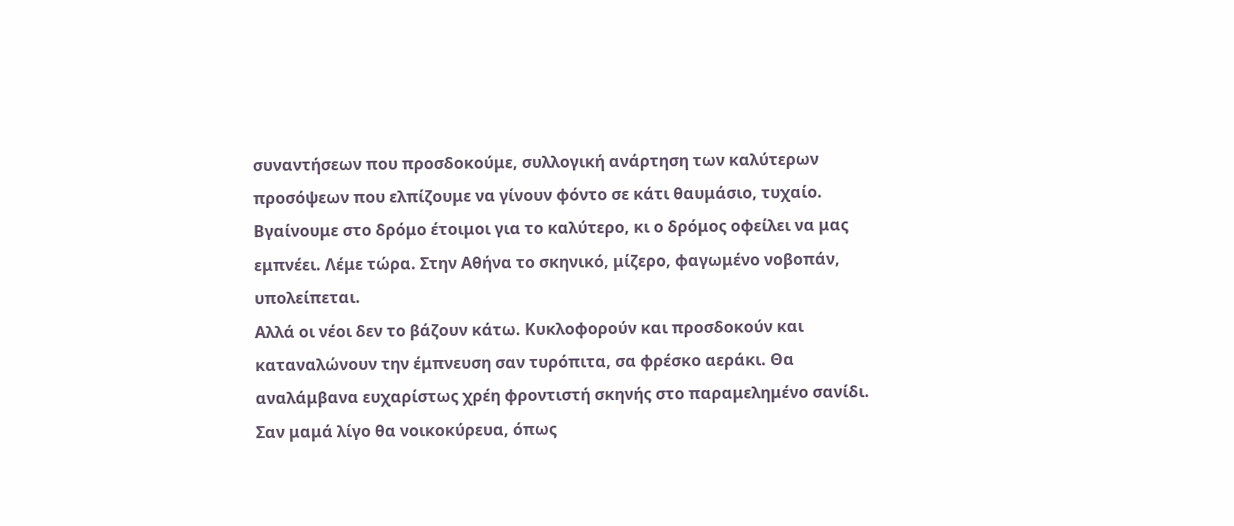συναντήσεων που προσδοκούμε, συλλογική ανάρτηση των καλύτερων προσόψεων που ελπίζουμε να γίνουν φόντο σε κάτι θαυμάσιο, τυχαίο. Βγαίνουμε στο δρόμο έτοιμοι για το καλύτερο, κι ο δρόμος οφείλει να μας εμπνέει. Λέμε τώρα. Στην Αθήνα το σκηνικό, μίζερο, φαγωμένο νοβοπάν, υπολείπεται.
Αλλά οι νέοι δεν το βάζουν κάτω. Κυκλοφορούν και προσδοκούν και καταναλώνουν την έμπνευση σαν τυρόπιτα, σα φρέσκο αεράκι. Θα αναλάμβανα ευχαρίστως χρέη φροντιστή σκηνής στο παραμελημένο σανίδι. Σαν μαμά λίγο θα νοικοκύρευα, όπως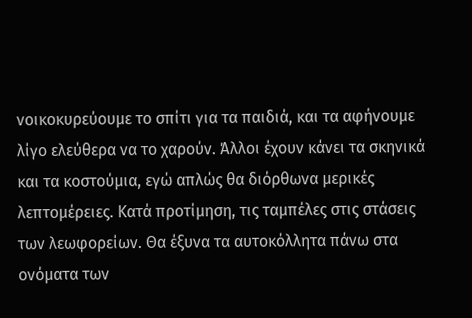νοικοκυρεύουμε το σπίτι για τα παιδιά, και τα αφήνουμε λίγο ελεύθερα να το χαρούν. Άλλοι έχουν κάνει τα σκηνικά και τα κοστούμια, εγώ απλώς θα διόρθωνα μερικές λεπτομέρειες. Κατά προτίμηση, τις ταμπέλες στις στάσεις των λεωφορείων. Θα έξυνα τα αυτοκόλλητα πάνω στα ονόματα των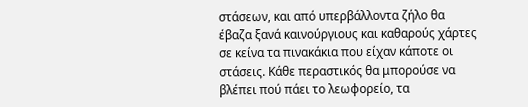στάσεων, και από υπερβάλλοντα ζήλο θα έβαζα ξανά καινούργιους και καθαρούς χάρτες σε κείνα τα πινακάκια που είχαν κάποτε οι στάσεις. Κάθε περαστικός θα μπορούσε να βλέπει πού πάει το λεωφορείο, τα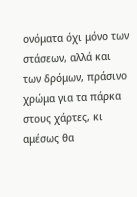ονόματα όχι μόνο των στάσεων, αλλά και των δρόμων, πράσινο χρώμα για τα πάρκα στους χάρτες, κι αμέσως θα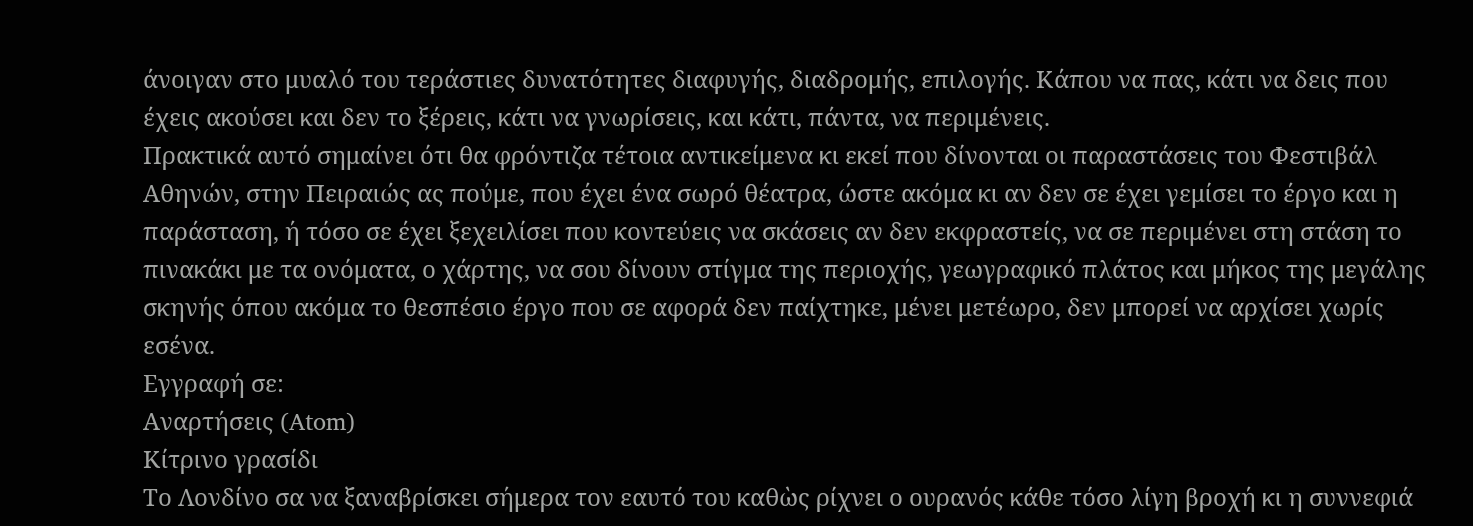άνοιγαν στο μυαλό του τεράστιες δυνατότητες διαφυγής, διαδρομής, επιλογής. Κάπου να πας, κάτι να δεις που έχεις ακούσει και δεν το ξέρεις, κάτι να γνωρίσεις, και κάτι, πάντα, να περιμένεις.
Πρακτικά αυτό σημαίνει ότι θα φρόντιζα τέτοια αντικείμενα κι εκεί που δίνονται οι παραστάσεις του Φεστιβάλ Αθηνών, στην Πειραιώς ας πούμε, που έχει ένα σωρό θέατρα, ώστε ακόμα κι αν δεν σε έχει γεμίσει το έργο και η παράσταση, ή τόσο σε έχει ξεχειλίσει που κοντεύεις να σκάσεις αν δεν εκφραστείς, να σε περιμένει στη στάση το πινακάκι με τα ονόματα, ο χάρτης, να σου δίνουν στίγμα της περιοχής, γεωγραφικό πλάτος και μήκος της μεγάλης σκηνής όπου ακόμα το θεσπέσιο έργο που σε αφορά δεν παίχτηκε, μένει μετέωρο, δεν μπορεί να αρχίσει χωρίς εσένα.
Εγγραφή σε:
Αναρτήσεις (Atom)
Κίτρινο γρασίδι
Το Λονδίνο σα να ξαναβρίσκει σήμερα τον εαυτό του καθὼς ρίχνει ο ουρανός κάθε τόσο λίγη βροχή κι η συννεφιά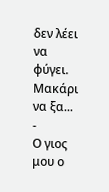δεν λέει να φύγει. Μακάρι να ξα...
-
Ο γιος μου ο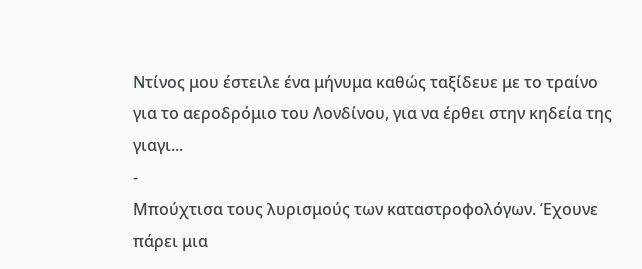Ντίνος μου έστειλε ένα μήνυμα καθώς ταξίδευε με το τραίνο για το αεροδρόμιο του Λονδίνου, για να έρθει στην κηδεία της γιαγι...
-
Μπούχτισα τους λυρισμούς των καταστροφολόγων. Έχουνε πάρει μια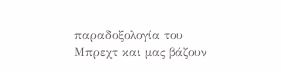παραδοξολογία του Μπρεχτ και μας βάζουν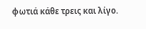φωτιά κάθε τρεις και λίγο.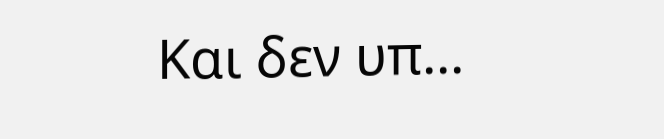Και δεν υπ...